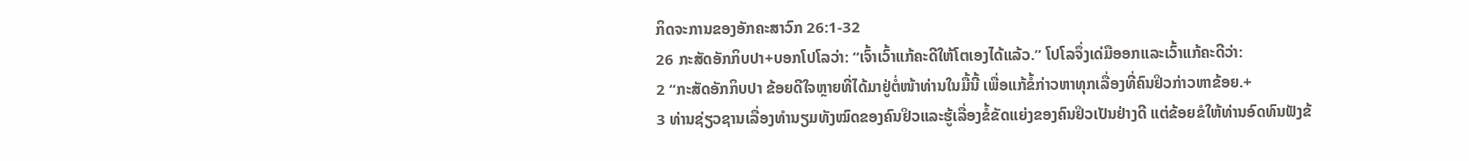ກິດຈະການຂອງອັກຄະສາວົກ 26:1-32
26 ກະສັດອັກກິບປາ+ບອກໂປໂລວ່າ: “ເຈົ້າເວົ້າແກ້ຄະດີໃຫ້ໂຕເອງໄດ້ແລ້ວ.” ໂປໂລຈຶ່ງເດ່ມືອອກແລະເວົ້າແກ້ຄະດີວ່າ:
2 “ກະສັດອັກກິບປາ ຂ້ອຍດີໃຈຫຼາຍທີ່ໄດ້ມາຢູ່ຕໍ່ໜ້າທ່ານໃນມື້ນີ້ ເພື່ອແກ້ຂໍ້ກ່າວຫາທຸກເລື່ອງທີ່ຄົນຢິວກ່າວຫາຂ້ອຍ.+
3 ທ່ານຊ່ຽວຊານເລື່ອງທຳນຽມທັງໝົດຂອງຄົນຢິວແລະຮູ້ເລື່ອງຂໍ້ຂັດແຍ່ງຂອງຄົນຢິວເປັນຢ່າງດີ ແຕ່ຂ້ອຍຂໍໃຫ້ທ່ານອົດທົນຟັງຂ້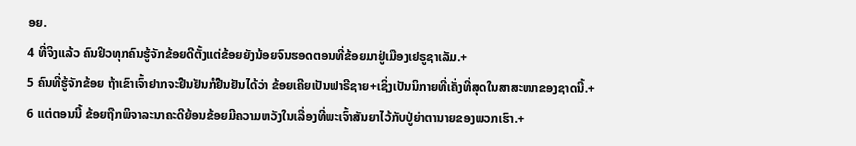ອຍ.
4 ທີ່ຈິງແລ້ວ ຄົນຢິວທຸກຄົນຮູ້ຈັກຂ້ອຍດີຕັ້ງແຕ່ຂ້ອຍຍັງນ້ອຍຈົນຮອດຕອນທີ່ຂ້ອຍມາຢູ່ເມືອງເຢຣູຊາເລັມ.+
5 ຄົນທີ່ຮູ້ຈັກຂ້ອຍ ຖ້າເຂົາເຈົ້າຢາກຈະຢືນຢັນກໍຢືນຢັນໄດ້ວ່າ ຂ້ອຍເຄີຍເປັນຟາຣີຊາຍ+ເຊິ່ງເປັນນິກາຍທີ່ເຄັ່ງທີ່ສຸດໃນສາສະໜາຂອງຊາດນີ້.+
6 ແຕ່ຕອນນີ້ ຂ້ອຍຖືກພິຈາລະນາຄະດີຍ້ອນຂ້ອຍມີຄວາມຫວັງໃນເລື່ອງທີ່ພະເຈົ້າສັນຍາໄວ້ກັບປູ່ຍ່າຕານາຍຂອງພວກເຮົາ.+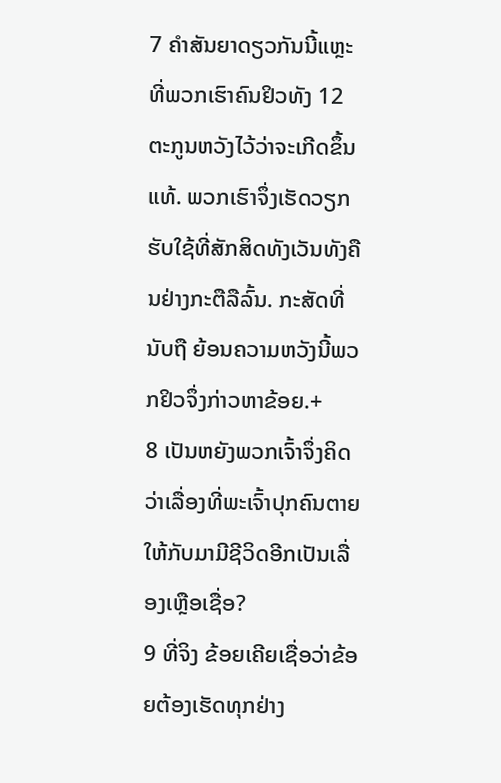7 ຄຳສັນຍາດຽວກັນນີ້ແຫຼະທີ່ພວກເຮົາຄົນຢິວທັງ 12 ຕະກູນຫວັງໄວ້ວ່າຈະເກີດຂຶ້ນແທ້. ພວກເຮົາຈຶ່ງເຮັດວຽກຮັບໃຊ້ທີ່ສັກສິດທັງເວັນທັງຄືນຢ່າງກະຕືລືລົ້ນ. ກະສັດທີ່ນັບຖື ຍ້ອນຄວາມຫວັງນີ້ພວກຢິວຈຶ່ງກ່າວຫາຂ້ອຍ.+
8 ເປັນຫຍັງພວກເຈົ້າຈຶ່ງຄິດວ່າເລື່ອງທີ່ພະເຈົ້າປຸກຄົນຕາຍໃຫ້ກັບມາມີຊີວິດອີກເປັນເລື່ອງເຫຼືອເຊື່ອ?
9 ທີ່ຈິງ ຂ້ອຍເຄີຍເຊື່ອວ່າຂ້ອຍຕ້ອງເຮັດທຸກຢ່າງ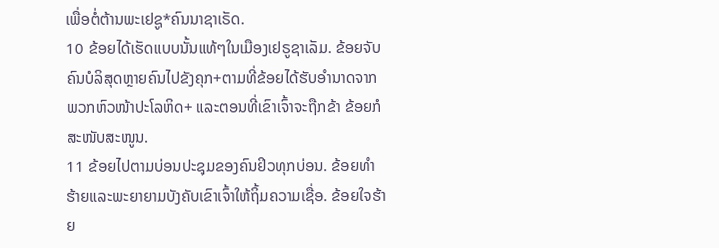ເພື່ອຕໍ່ຕ້ານພະເຢຊູ*ຄົນນາຊາເຣັດ.
10 ຂ້ອຍໄດ້ເຮັດແບບນັ້ນແທ້ໆໃນເມືອງເຢຣູຊາເລັມ. ຂ້ອຍຈັບຄົນບໍລິສຸດຫຼາຍຄົນໄປຂັງຄຸກ+ຕາມທີ່ຂ້ອຍໄດ້ຮັບອຳນາດຈາກພວກຫົວໜ້າປະໂລຫິດ+ ແລະຕອນທີ່ເຂົາເຈົ້າຈະຖືກຂ້າ ຂ້ອຍກໍສະໜັບສະໜູນ.
11 ຂ້ອຍໄປຕາມບ່ອນປະຊຸມຂອງຄົນຢິວທຸກບ່ອນ. ຂ້ອຍທຳຮ້າຍແລະພະຍາຍາມບັງຄັບເຂົາເຈົ້າໃຫ້ຖິ້ມຄວາມເຊື່ອ. ຂ້ອຍໃຈຮ້າຍ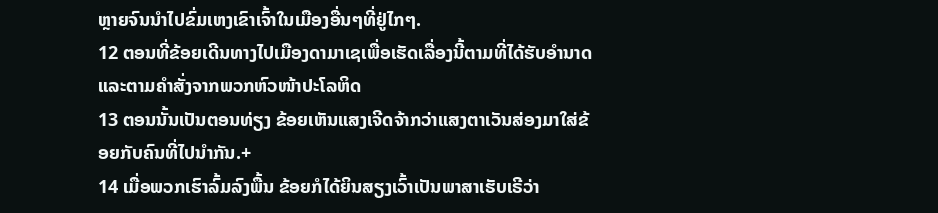ຫຼາຍຈົນນຳໄປຂົ່ມເຫງເຂົາເຈົ້າໃນເມືອງອື່ນໆທີ່ຢູ່ໄກໆ.
12 ຕອນທີ່ຂ້ອຍເດີນທາງໄປເມືອງດາມາເຊເພື່ອເຮັດເລື່ອງນີ້ຕາມທີ່ໄດ້ຮັບອຳນາດແລະຕາມຄຳສັ່ງຈາກພວກຫົວໜ້າປະໂລຫິດ
13 ຕອນນັ້ນເປັນຕອນທ່ຽງ ຂ້ອຍເຫັນແສງເຈີດຈ້າກວ່າແສງຕາເວັນສ່ອງມາໃສ່ຂ້ອຍກັບຄົນທີ່ໄປນຳກັນ.+
14 ເມື່ອພວກເຮົາລົ້ມລົງພື້ນ ຂ້ອຍກໍໄດ້ຍິນສຽງເວົ້າເປັນພາສາເຮັບເຣີວ່າ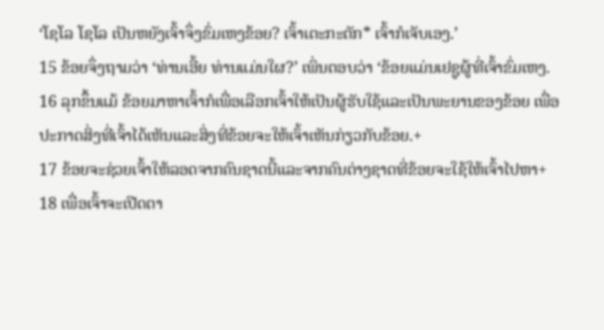‘ໂຊໂລ ໂຊໂລ ເປັນຫຍັງເຈົ້າຈຶ່ງຂົ່ມເຫງຂ້ອຍ? ເຈົ້າເຕະກະຕັກ* ເຈົ້າກໍເຈັບເອງ.’
15 ຂ້ອຍຈຶ່ງຖາມວ່າ ‘ທ່ານເອີ້ຍ ທ່ານແມ່ນໃຜ?’ ເພິ່ນຕອບວ່າ ‘ຂ້ອຍແມ່ນເຢຊູຜູ້ທີ່ເຈົ້າຂົ່ມເຫງ.
16 ລຸກຂຶ້ນແມ້ ຂ້ອຍມາຫາເຈົ້າກໍເພື່ອເລືອກເຈົ້າໃຫ້ເປັນຜູ້ຮັບໃຊ້ແລະເປັນພະຍານຂອງຂ້ອຍ ເພື່ອປະກາດສິ່ງທີ່ເຈົ້າໄດ້ເຫັນແລະສິ່ງທີ່ຂ້ອຍຈະໃຫ້ເຈົ້າເຫັນກ່ຽວກັບຂ້ອຍ.+
17 ຂ້ອຍຈະຊ່ວຍເຈົ້າໃຫ້ລອດຈາກຄົນຊາດນີ້ແລະຈາກຄົນຕ່າງຊາດທີ່ຂ້ອຍຈະໃຊ້ໃຫ້ເຈົ້າໄປຫາ+
18 ເພື່ອເຈົ້າຈະເປີດຕາ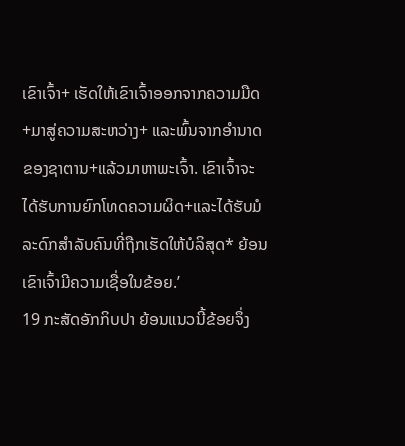ເຂົາເຈົ້າ+ ເຮັດໃຫ້ເຂົາເຈົ້າອອກຈາກຄວາມມືດ+ມາສູ່ຄວາມສະຫວ່າງ+ ແລະພົ້ນຈາກອຳນາດຂອງຊາຕານ+ແລ້ວມາຫາພະເຈົ້າ. ເຂົາເຈົ້າຈະໄດ້ຮັບການຍົກໂທດຄວາມຜິດ+ແລະໄດ້ຮັບມໍລະດົກສຳລັບຄົນທີ່ຖືກເຮັດໃຫ້ບໍລິສຸດ* ຍ້ອນເຂົາເຈົ້າມີຄວາມເຊື່ອໃນຂ້ອຍ.’
19 ກະສັດອັກກິບປາ ຍ້ອນແນວນີ້ຂ້ອຍຈຶ່ງ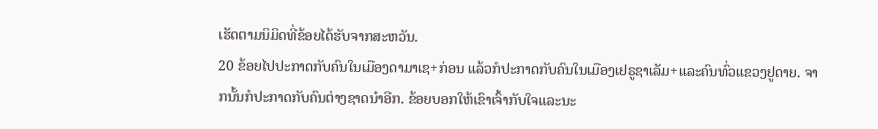ເຮັດຕາມນິມິດທີ່ຂ້ອຍໄດ້ຮັບຈາກສະຫວັນ.
20 ຂ້ອຍໄປປະກາດກັບຄົນໃນເມືອງດາມາເຊ+ກ່ອນ ແລ້ວກໍປະກາດກັບຄົນໃນເມືອງເຢຣູຊາເລັມ+ແລະຄົນທົ່ວແຂວງຢູດາຍ. ຈາກນັ້ນກໍປະກາດກັບຄົນຕ່າງຊາດນຳອີກ. ຂ້ອຍບອກໃຫ້ເຂົາເຈົ້າກັບໃຈແລະນະ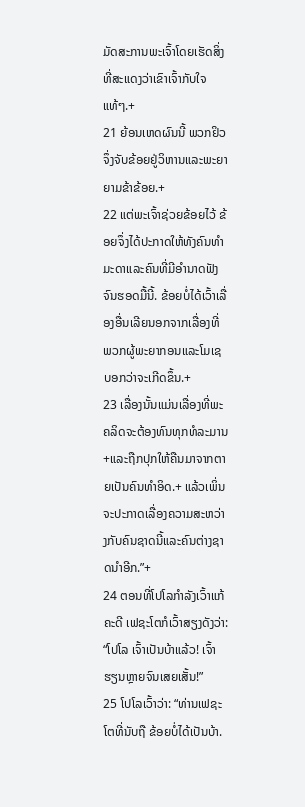ມັດສະການພະເຈົ້າໂດຍເຮັດສິ່ງທີ່ສະແດງວ່າເຂົາເຈົ້າກັບໃຈແທ້ໆ.+
21 ຍ້ອນເຫດຜົນນີ້ ພວກຢິວຈຶ່ງຈັບຂ້ອຍຢູ່ວິຫານແລະພະຍາຍາມຂ້າຂ້ອຍ.+
22 ແຕ່ພະເຈົ້າຊ່ວຍຂ້ອຍໄວ້ ຂ້ອຍຈຶ່ງໄດ້ປະກາດໃຫ້ທັງຄົນທຳມະດາແລະຄົນທີ່ມີອຳນາດຟັງຈົນຮອດມື້ນີ້. ຂ້ອຍບໍ່ໄດ້ເວົ້າເລື່ອງອື່ນເລີຍນອກຈາກເລື່ອງທີ່ພວກຜູ້ພະຍາກອນແລະໂມເຊບອກວ່າຈະເກີດຂຶ້ນ.+
23 ເລື່ອງນັ້ນແມ່ນເລື່ອງທີ່ພະຄລິດຈະຕ້ອງທົນທຸກທໍລະມານ+ແລະຖືກປຸກໃຫ້ຄືນມາຈາກຕາຍເປັນຄົນທຳອິດ.+ ແລ້ວເພິ່ນຈະປະກາດເລື່ອງຄວາມສະຫວ່າງກັບຄົນຊາດນີ້ແລະຄົນຕ່າງຊາດນຳອີກ.”+
24 ຕອນທີ່ໂປໂລກຳລັງເວົ້າແກ້ຄະດີ ເຟຊະໂຕກໍເວົ້າສຽງດັງວ່າ: “ໂປໂລ ເຈົ້າເປັນບ້າແລ້ວ! ເຈົ້າຮຽນຫຼາຍຈົນເສຍເສັ້ນ!”
25 ໂປໂລເວົ້າວ່າ: “ທ່ານເຟຊະໂຕທີ່ນັບຖື ຂ້ອຍບໍ່ໄດ້ເປັນບ້າ.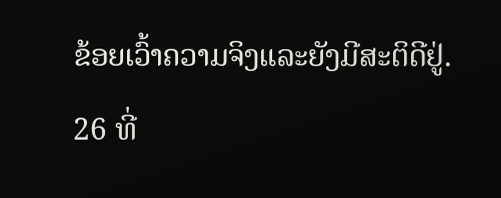ຂ້ອຍເວົ້າຄວາມຈິງແລະຍັງມີສະຕິດີຢູ່.
26 ທີ່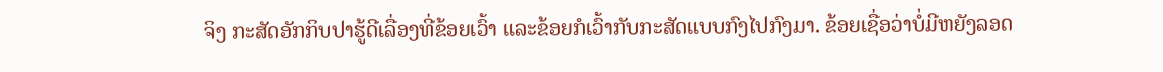ຈິງ ກະສັດອັກກິບປາຮູ້ດີເລື່ອງທີ່ຂ້ອຍເວົ້າ ແລະຂ້ອຍກໍເວົ້າກັບກະສັດແບບກົງໄປກົງມາ. ຂ້ອຍເຊື່ອວ່າບໍ່ມີຫຍັງລອດ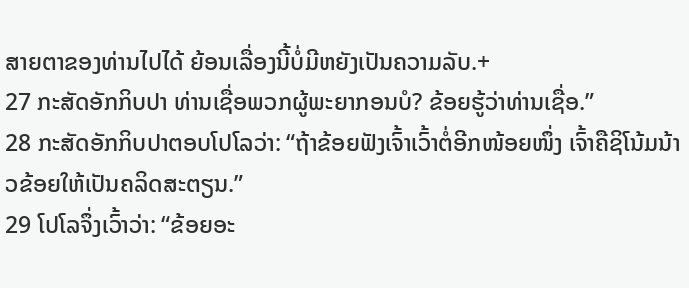ສາຍຕາຂອງທ່ານໄປໄດ້ ຍ້ອນເລື່ອງນີ້ບໍ່ມີຫຍັງເປັນຄວາມລັບ.+
27 ກະສັດອັກກິບປາ ທ່ານເຊື່ອພວກຜູ້ພະຍາກອນບໍ? ຂ້ອຍຮູ້ວ່າທ່ານເຊື່ອ.”
28 ກະສັດອັກກິບປາຕອບໂປໂລວ່າ: “ຖ້າຂ້ອຍຟັງເຈົ້າເວົ້າຕໍ່ອີກໜ້ອຍໜຶ່ງ ເຈົ້າຄືຊິໂນ້ມນ້າວຂ້ອຍໃຫ້ເປັນຄລິດສະຕຽນ.”
29 ໂປໂລຈຶ່ງເວົ້າວ່າ: “ຂ້ອຍອະ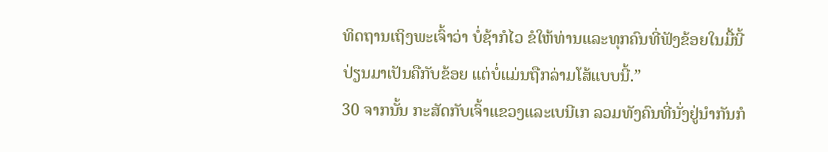ທິດຖານເຖິງພະເຈົ້າວ່າ ບໍ່ຊ້າກໍໄວ ຂໍໃຫ້ທ່ານແລະທຸກຄົນທີ່ຟັງຂ້ອຍໃນມື້ນີ້ປ່ຽນມາເປັນຄືກັບຂ້ອຍ ແຕ່ບໍ່ແມ່ນຖືກລ່າມໂສ້ແບບນີ້.”
30 ຈາກນັ້ນ ກະສັດກັບເຈົ້າແຂວງແລະເບນີເກ ລວມທັງຄົນທີ່ນັ່ງຢູ່ນຳກັນກໍ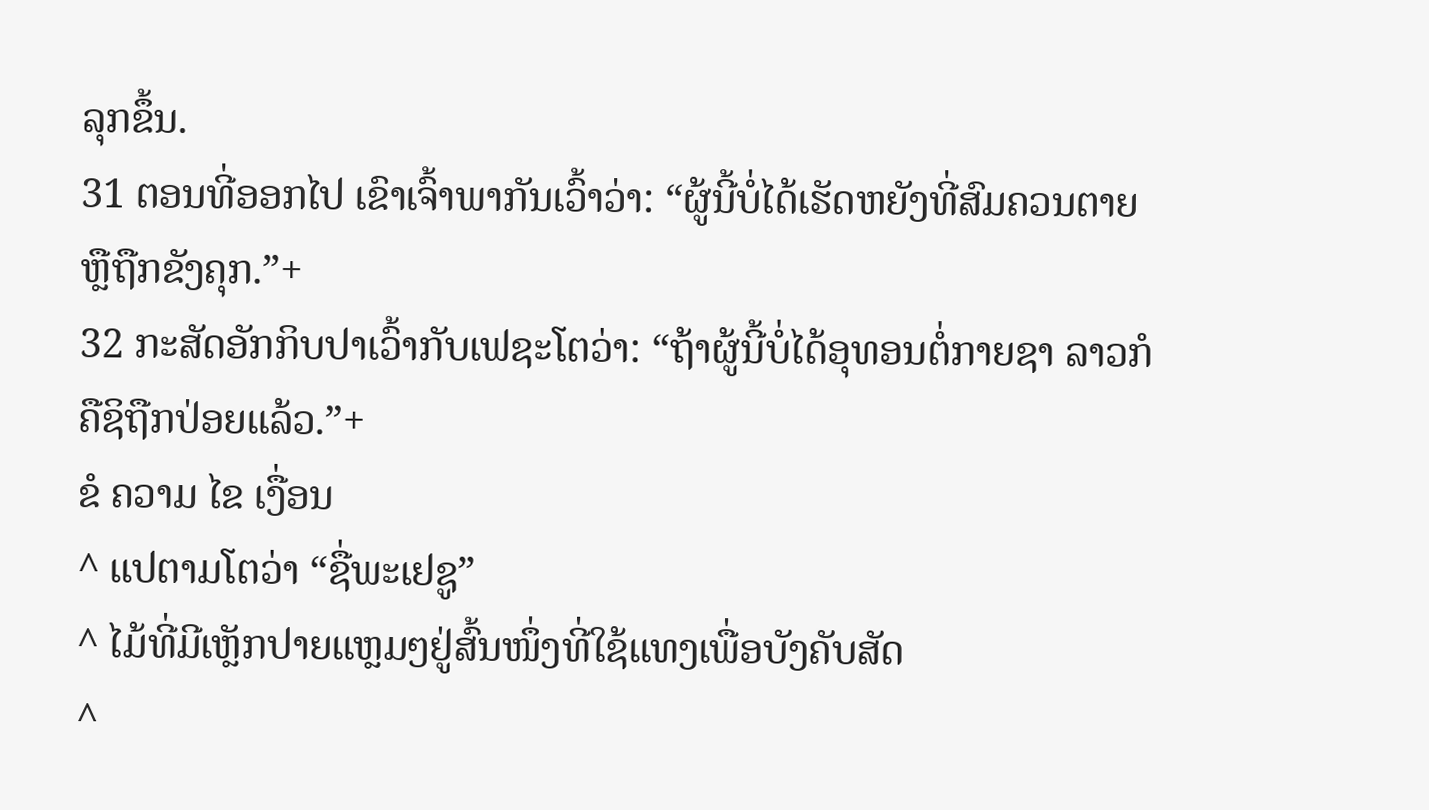ລຸກຂຶ້ນ.
31 ຕອນທີ່ອອກໄປ ເຂົາເຈົ້າພາກັນເວົ້າວ່າ: “ຜູ້ນີ້ບໍ່ໄດ້ເຮັດຫຍັງທີ່ສົມຄວນຕາຍຫຼືຖືກຂັງຄຸກ.”+
32 ກະສັດອັກກິບປາເວົ້າກັບເຟຊະໂຕວ່າ: “ຖ້າຜູ້ນີ້ບໍ່ໄດ້ອຸທອນຕໍ່ກາຍຊາ ລາວກໍຄືຊິຖືກປ່ອຍແລ້ວ.”+
ຂໍ ຄວາມ ໄຂ ເງື່ອນ
^ ແປຕາມໂຕວ່າ “ຊື່ພະເຢຊູ”
^ ໄມ້ທີ່ມີເຫຼັກປາຍແຫຼມໆຢູ່ສົ້ນໜຶ່ງທີ່ໃຊ້ແທງເພື່ອບັງຄັບສັດ
^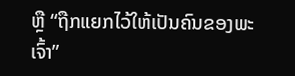ຫຼື “ຖືກແຍກໄວ້ໃຫ້ເປັນຄົນຂອງພະເຈົ້າ”